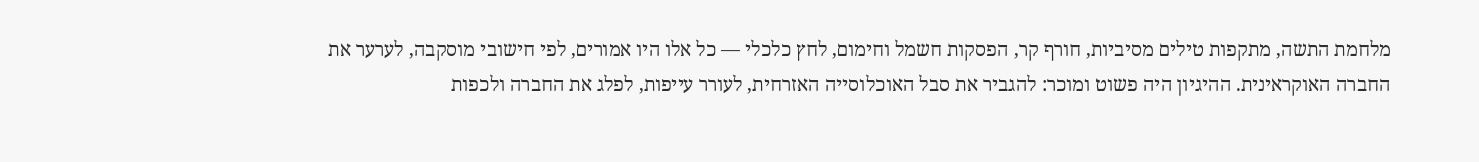מלחמת התשה, מתקפות טילים מסיביות, חורף קר, הפסקות חשמל וחימום, לחץ כלכלי — כל אלו היו אמורים, לפי חישובי מוסקבה, לערער את החברה האוקראינית. ההיגיון היה פשוט ומוכר: להגביר את סבל האוכלוסייה האזרחית, לעורר עייפות, לפלג את החברה ולכפות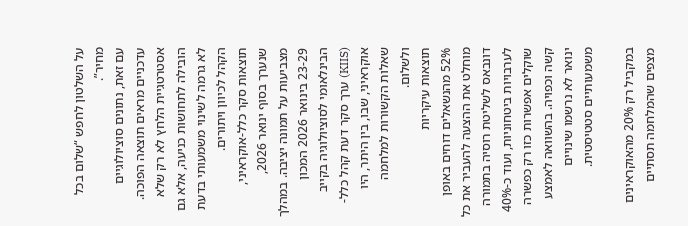על השלטון לחפש “שלום בכל מחיר”.
עם זאת, נתונים סוציולוגיים עדכניים מראים תוצאה הפוכה. אסטרטגיית הלחץ לא רק שלא הובילה לתחושות כניעה, אלא גם לא גרמה לשינוי משמעותי בדעת הקהל לכיוון ויתורים.
תוצאות סקר כלל-אוקראיני, שנערך בסוף ינואר 2026, מצביעות על תמונה יציבה. במהלך 23-29 בינואר 2026 המכון הבינלאומי לסוציולוגיה בקייב (KIIS) ערך סקר דעת קהל כלל-אוקראיני, שבו, בין היתר, היו שאלות הקשורות למלחמה ולשלום.
תוצאות עיקריות
52% מהנשאלים דוחים באופן מוחלט את ההצעה להעביר את כל דונבאס לשליטת רוסיה בתמורה לערבויות ביטחוניות, ועוד כ-40% שוקלים אפשרות כזו רק כפשרה קשה וכפויה. בהשוואה לאמצע ינואר לא נרשמו שינויים משמעותיים סטטיסטית.

במקביל רק 20% מהאוקראינים מצפים שהמלחמה תסתיים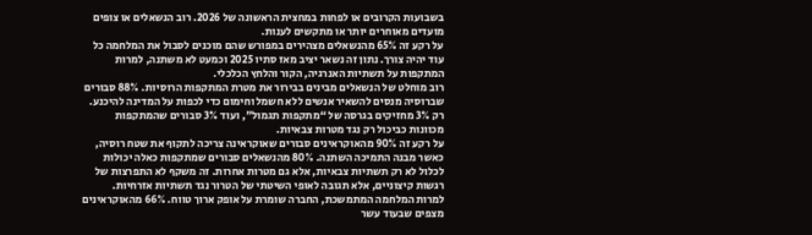בשבועות הקרובים או לפחות במחצית הראשונה של 2026. רוב הנשאלים או צופים מועדים מאוחרים יותר או מתקשים לענות.
על רקע זה 65% מהנשאלים מצהירים במפורש שהם מוכנים לסבול את המלחמה כל עוד יהיה צורך. נתון זה נשאר יציב מאז סתיו 2025 וכמעט לא משתנה, למרות המתקפות על תשתיות האנרגיה, הקור והלחץ הכלכלי.
רוב מוחלט של הנשאלים מבינים בבירור את מטרת המתקפות הרוסיות. 88% סבורים שברוסיה מנסים להשאיר אנשים ללא חשמל וחימום כדי לכפות על המדינה להיכנע. רק 3% מחזיקים בגרסה של “מתקפות תגמול”, ועוד 3% סבורים שהמתקפות מכוונות כביכול רק נגד מטרות צבאיות.
על רקע זה 90% מהאוקראינים סבורים שאוקראינה צריכה לתקוף את שטח רוסיה, כאשר מבנה התמיכה השתנה. 80% מהנשאלים סבורים שמתקפות כאלה יכולות לכלול לא רק תשתיות צבאיות, אלא גם מטרות אחרות. זה משקף לא התפרצות של רגשות קיצוניים, אלא תגובה לאופי השיטתי של הטרור נגד תשתיות אזרחיות.
למרות המלחמה המתמשכת, החברה שומרת על אופק ארוך טווח. 66% מהאוקראינים מצפים שבעוד עשר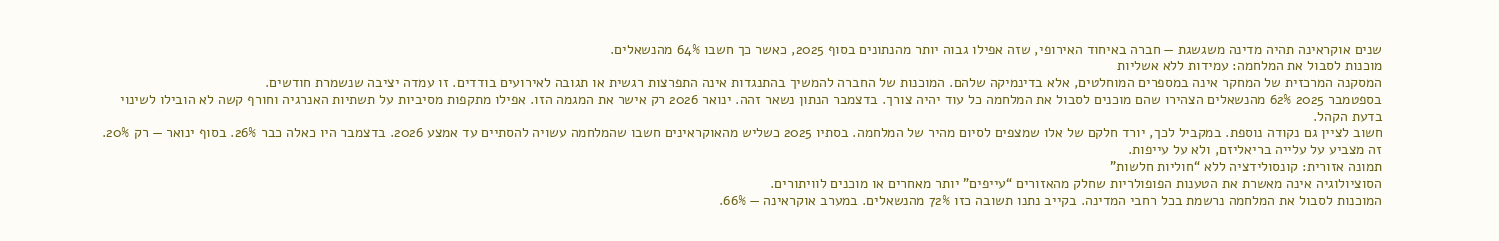שנים אוקראינה תהיה מדינה משגשגת — חברה באיחוד האירופי, שזה אפילו גבוה יותר מהנתונים בסוף 2025, כאשר כך חשבו 64% מהנשאלים.
מוכנות לסבול את המלחמה: עמידות ללא אשליות
המסקנה המרכזית של המחקר אינה במספרים המוחלטים, אלא בדינמיקה שלהם. המוכנות של החברה להמשיך בהתנגדות אינה התפרצות רגשית או תגובה לאירועים בודדים. זו עמדה יציבה שנשמרת חודשים.
בספטמבר 2025 62% מהנשאלים הצהירו שהם מוכנים לסבול את המלחמה כל עוד יהיה צורך. בדצמבר הנתון נשאר זהה. ינואר 2026 רק אישר את המגמה הזו. אפילו מתקפות מסיביות על תשתיות האנרגיה וחורף קשה לא הובילו לשינוי בדעת הקהל.
חשוב לציין גם נקודה נוספת. במקביל לכך, יורד חלקם של אלו שמצפים לסיום מהיר של המלחמה. בסתיו 2025 כשליש מהאוקראינים חשבו שהמלחמה עשויה להסתיים עד אמצע 2026. בדצמבר היו כאלה כבר 26%. בסוף ינואר — רק 20%. זה מצביע על עלייה בריאליזם, ולא על עייפות.
תמונה אזורית: קונסולידציה ללא “חוליות חלשות”
הסוציולוגיה אינה מאשרת את הטענות הפופולריות שחלק מהאזורים “עייפים” יותר מאחרים או מוכנים לוויתורים.
המוכנות לסבול את המלחמה נרשמת בכל רחבי המדינה. בקייב נתנו תשובה כזו 72% מהנשאלים. במערב אוקראינה — 66%.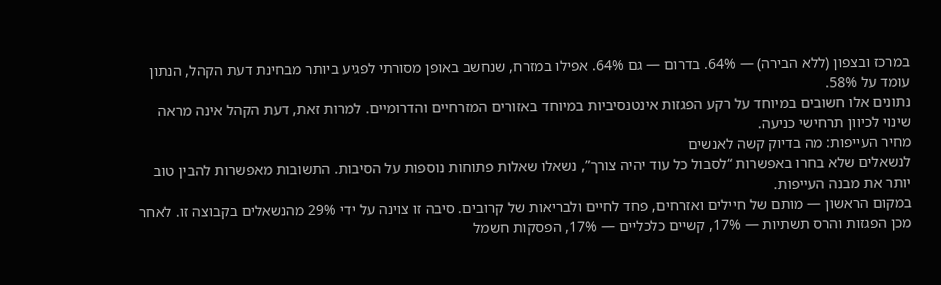במרכז ובצפון (ללא הבירה) — 64%. בדרום — גם 64%. אפילו במזרח, שנחשב באופן מסורתי לפגיע ביותר מבחינת דעת הקהל, הנתון עומד על 58%.
נתונים אלו חשובים במיוחד על רקע הפגזות אינטנסיביות במיוחד באזורים המזרחיים והדרומיים. למרות זאת, דעת הקהל אינה מראה שינוי לכיוון תרחישי כניעה.
מחיר העייפות: מה בדיוק קשה לאנשים
לנשאלים שלא בחרו באפשרות “לסבול כל עוד יהיה צורך”, נשאלו שאלות פתוחות נוספות על הסיבות. התשובות מאפשרות להבין טוב יותר את מבנה העייפות.
במקום הראשון — מותם של חיילים ואזרחים, פחד לחיים ולבריאות של קרובים. סיבה זו צוינה על ידי 29% מהנשאלים בקבוצה זו. לאחר מכן הפגזות והרס תשתיות — 17%, קשיים כלכליים — 17%, הפסקות חשמל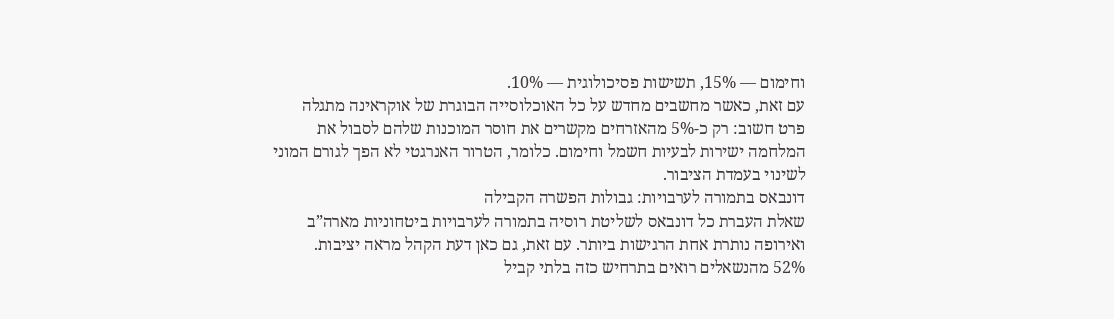וחימום — 15%, תשישות פסיכולוגית — 10%.
עם זאת, כאשר מחשבים מחדש על כל האוכלוסייה הבוגרת של אוקראינה מתגלה פרט חשוב: רק כ-5% מהאזרחים מקשרים את חוסר המוכנות שלהם לסבול את המלחמה ישירות לבעיות חשמל וחימום. כלומר, הטרור האנרגטי לא הפך לגורם המוני לשינוי בעמדת הציבור.
דונבאס בתמורה לערבויות: גבולות הפשרה הקבילה
שאלת העברת כל דונבאס לשליטת רוסיה בתמורה לערבויות ביטחוניות מארה”ב ואירופה נותרת אחת הרגישות ביותר. עם זאת, גם כאן דעת הקהל מראה יציבות.
52% מהנשאלים רואים בתרחיש כזה בלתי קביל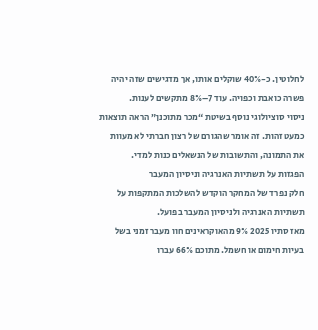לחלוטין. כ-40% שוקלים אותו, אך מדגישים שזה יהיה פשרה כואבת וכפויה. עוד 7–8% מתקשים לענות.
ניסוי סוציולוגי נוסף בשיטת “מכר מתוכנן” הראה תוצאות כמעט זהות. זה אומר שהגורם של רצון חברתי לא מעוות את התמונה, והתשובות של הנשאלים כנות למדי.
הפגזות על תשתיות האנרגיה וניסיון המעבר
חלק נפרד של המחקר הוקדש להשלכות המתקפות על תשתיות האנרגיה ולניסיון המעבר בפועל.
מאז סתיו 2025 9% מהאוקראינים חוו מעבר זמני בשל בעיות חימום או חשמל. מתוכם 66% עברו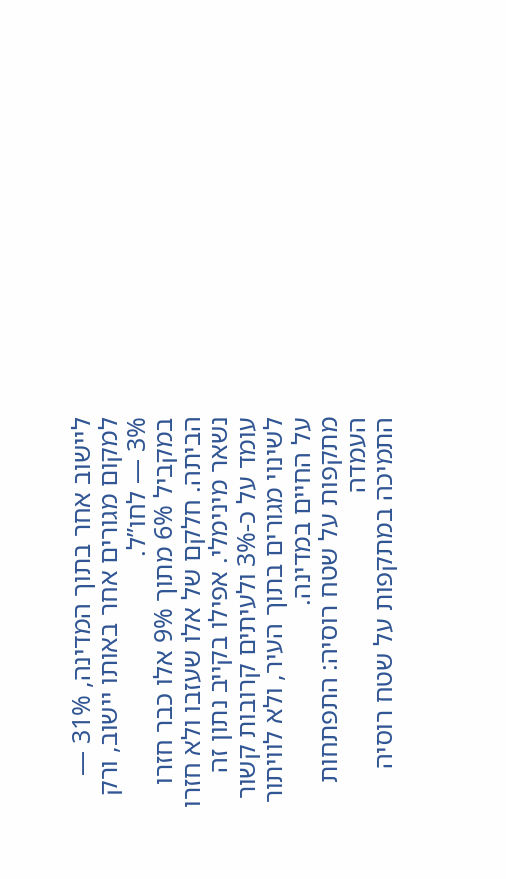ליישוב אחר בתוך המדינה, 31% — למקום מגורים אחר באותו יישוב, ורק 3% — לחו”ל.
במקביל 6% מתוך 9% אלו כבר חזרו הביתה. חלקם של אלו שעזבו ולא חזרו נשאר מינימלי. אפילו בקייב נתון זה עומד על כ-3% ולעיתים קרובות קשור לשינוי מגורים בתוך העיר, ולא לוויתור על החיים במדינה.
מתקפות על שטח רוסיה: התפתחות העמדה
התמיכה במתקפות על שטח רוסיה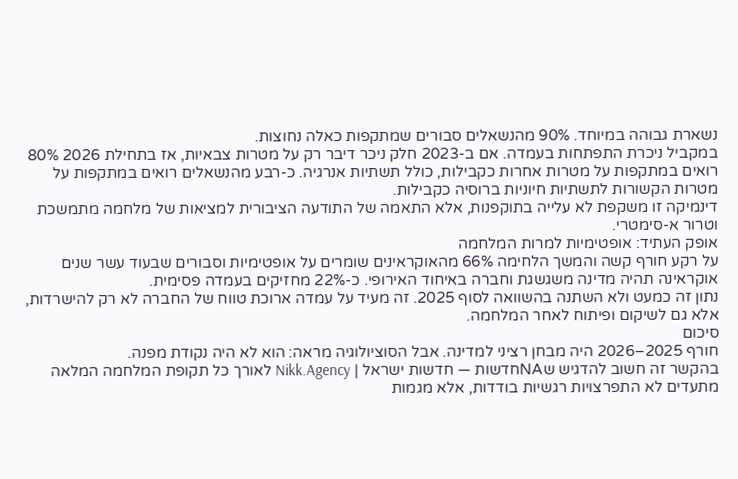נשארת גבוהה במיוחד. 90% מהנשאלים סבורים שמתקפות כאלה נחוצות.
במקביל ניכרת התפתחות בעמדה. אם ב-2023 חלק ניכר דיבר רק על מטרות צבאיות, אז בתחילת 2026 80% רואים במתקפות על מטרות אחרות כקבילות, כולל תשתיות אנרגיה. כ-רבע מהנשאלים רואים במתקפות על מטרות הקשורות לתשתיות חיוניות ברוסיה כקבילות.
דינמיקה זו משקפת לא עלייה בתוקפנות, אלא התאמה של התודעה הציבורית למציאות של מלחמה מתמשכת וטרור א-סימטרי.
אופק העתיד: אופטימיות למרות המלחמה
על רקע חורף קשה והמשך הלחימה 66% מהאוקראינים שומרים על אופטימיות וסבורים שבעוד עשר שנים אוקראינה תהיה מדינה משגשגת וחברה באיחוד האירופי. כ-22% מחזיקים בעמדה פסימית.
נתון זה כמעט ולא השתנה בהשוואה לסוף 2025. זה מעיד על עמדה ארוכת טווח של החברה לא רק להישרדות, אלא גם לשיקום ופיתוח לאחר המלחמה.
סיכום
חורף 2025–2026 היה מבחן רציני למדינה. אבל הסוציולוגיה מראה: הוא לא היה נקודת מפנה.
בהקשר זה חשוב להדגיש שNAחדשות — חדשות ישראל | Nikk.Agency לאורך כל תקופת המלחמה המלאה מתעדים לא התפרצויות רגשיות בודדות, אלא מגמות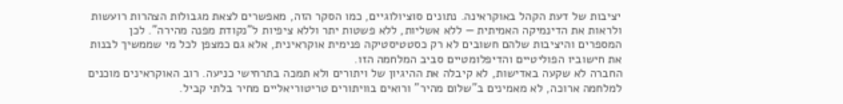יציבות של דעת הקהל באוקראינה. נתונים סוציולוגיים, כמו הסקר הזה, מאפשרים לצאת מגבולות הצהרות רועשות ולראות את הדינמיקה האמיתית — ללא אשליות, ללא פשטות יתר וללא ציפיות ל”נקודת מפנה מהירה”. לכן המספרים והיציבות שלהם חשובים לא רק כסטטיסטיקה פנימית אוקראינית, אלא גם כמצפן לכל מי שממשיך לבנות את חישוביו הפוליטיים והדיפלומטיים סביב המלחמה הזו.
החברה לא שקעה באדישות, לא קיבלה את ההיגיון של ויתורים ולא תמכה בתרחישי כניעה. רוב האוקראינים מוכנים למלחמה ארוכה, לא מאמינים ב”שלום מהיר” ורואים בוויתורים טריטוריאליים מחיר בלתי קביל.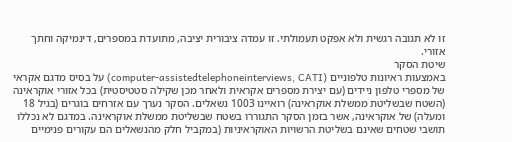זו לא תגובה רגשית ולא אפקט תעמולתי. זו עמדה ציבורית יציבה, מתועדת במספרים, דינמיקה וחתך אזורי.
שיטת הסקר
באמצעות ראיונות טלפוניים (computer-assistedtelephoneinterviews, CATI) על בסיס מדגם אקראי של מספרי טלפון ניידים (עם יצירת מספרים אקראית ולאחר מכן שקילה סטטיסטית) בכל אזורי אוקראינה (השטח שבשליטת ממשלת אוקראינה) רואיינו 1003 נשאלים. הסקר נערך עם אזרחים בוגרים (בגיל 18 ומעלה) של אוקראינה, אשר בזמן הסקר התגוררו בשטח שבשליטת ממשלת אוקראינה. במדגם לא נכללו תושבי שטחים שאינם בשליטת הרשויות האוקראיניות (במקביל חלק מהנשאלים הם עקורים פנימיים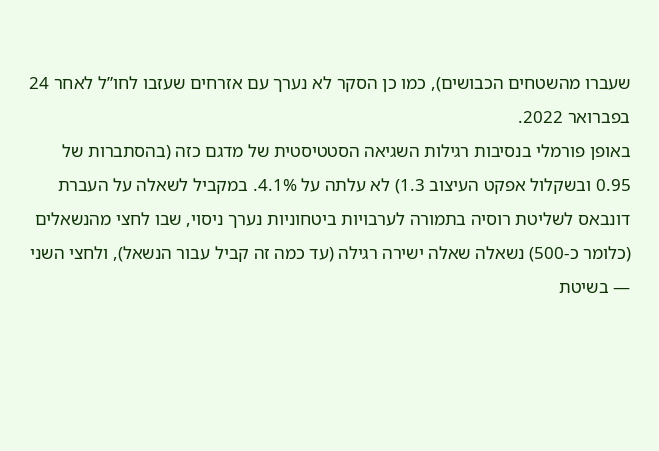שעברו מהשטחים הכבושים), כמו כן הסקר לא נערך עם אזרחים שעזבו לחו”ל לאחר 24 בפברואר 2022.
באופן פורמלי בנסיבות רגילות השגיאה הסטטיסטית של מדגם כזה (בהסתברות של 0.95 ובשקלול אפקט העיצוב 1.3) לא עלתה על 4.1%. במקביל לשאלה על העברת דונבאס לשליטת רוסיה בתמורה לערבויות ביטחוניות נערך ניסוי, שבו לחצי מהנשאלים (כלומר כ-500) נשאלה שאלה ישירה רגילה (עד כמה זה קביל עבור הנשאל), ולחצי השני — בשיטת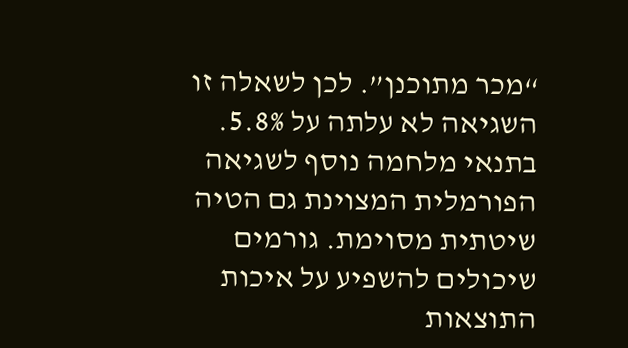“מכר מתוכנן”. לכן לשאלה זו השגיאה לא עלתה על 5.8%.
בתנאי מלחמה נוסף לשגיאה הפורמלית המצוינת גם הטיה שיטתית מסוימת. גורמים שיכולים להשפיע על איכות התוצאות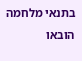בתנאי מלחמה הובאו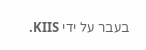בעבר על ידי KIIS.